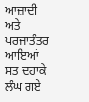ਆਜ਼ਾਦੀ ਅਤੇ ਪਰਜਾਤੰਤਰ ਆਇਆਂ ਸਤ ਦਹਾਕੇ ਲੰਘ ਗਏ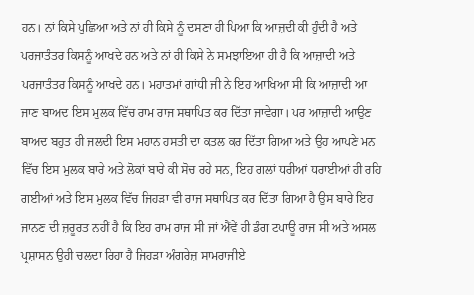ਹਨ। ਨਾਂ ਕਿਸੇ ਪੁਛਿਆ ਅਤੇ ਨਾਂ ਹੀ ਕਿਸੇ ਨੂੰ ਦਸਣਾ ਹੀ ਪਿਆ ਕਿ ਆਜ਼ਦੀ ਕੀ ਹੁੰਦੀ ਹੈ ਅਤੇ ਪਰਜਾਤੰਤਰ ਕਿਸਨੂੰ ਆਖਦੇ ਹਨ ਅਤੇ ਨਾਂ ਹੀ ਕਿਸੇ ਨੇ ਸਮਝਾਇਆ ਹੀ ਹੈ ਕਿ ਆਜ਼ਾਦੀ ਅਤੇ ਪਰਜਾਤੰਤਰ ਕਿਸਨੂੰ ਆਖਦੇ ਹਨ। ਮਹਾਤਮਾਂ ਗਾਂਧੀ ਜੀ ਨੇ ਇਹ ਆਖਿਆ ਸੀ ਕਿ ਆਜ਼ਾਦੀ ਆ ਜਾਣ ਬਾਅਦ ਇਸ ਮੁਲਕ ਵਿੱਚ ਰਾਮ ਰਾਜ ਸਥਾਪਿਤ ਕਰ ਦਿੱਤਾ ਜਾਵੇਗਾ। ਪਰ ਆਜ਼ਾਦੀ ਆਉਣ ਬਾਅਦ ਬਹੁਤ ਹੀ ਜਲਦੀ ਇਸ ਮਹਾਨ ਹਸਤੀ ਦਾ ਕਤਲ ਕਰ ਦਿੱਤਾ ਗਿਆ ਅਤੇ ਉਹ ਆਪਣੇ ਮਨ ਵਿੱਚ ਇਸ ਮੁਲਕ ਬਾਰੇ ਅਤੇ ਲੋਕਾਂ ਬਾਰੇ ਕੀ ਸੋਚ ਰਹੇ ਸਨ, ਇਹ ਗਲਾਂ ਧਰੀਆਂ ਧਰਾਈਆਂ ਹੀ ਰਹਿ ਗਈਆਂ ਅਤੇ ਇਸ ਮੁਲਕ ਵਿੱਚ ਜਿਹੜਾ ਵੀ ਰਾਜ ਸਥਾਪਿਤ ਕਰ ਦਿੱਤਾ ਗਿਆ ਹੈ ਉਸ ਬਾਰੇ ਇਹ ਜਾਨਣ ਦੀ ਜ਼ਰੂਰਤ ਨਹੀਂ ਹੈ ਕਿ ਇਹ ਰਾਮ ਰਾਜ ਸੀ ਜਾਂ ਐਂਵੇਂ ਹੀ ਡੰਗ ਟਪਾਊ ਰਾਜ ਸੀ ਅਤੇ ਅਸਲ ਪ੍ਰਸ਼ਾਸਨ ਉਹੀ ਚਲਦਾ ਰਿਹਾ ਹੈ ਜਿਹੜਾ ਅੰਗਰੇਜ਼ ਸਾਮਰਾਜੀਏ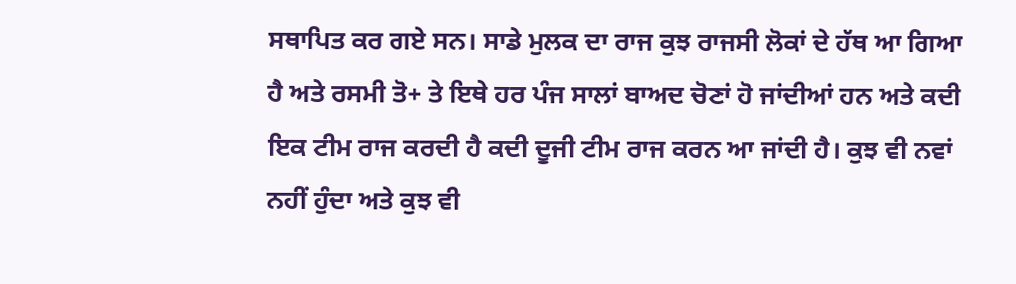ਸਥਾਪਿਤ ਕਰ ਗਏ ਸਨ। ਸਾਡੇ ਮੁਲਕ ਦਾ ਰਾਜ ਕੁਝ ਰਾਜਸੀ ਲੋਕਾਂ ਦੇ ਹੱਥ ਆ ਗਿਆ ਹੈ ਅਤੇ ਰਸਮੀ ਤੋ+ ਤੇ ਇਥੇ ਹਰ ਪੰਜ ਸਾਲਾਂ ਬਾਅਦ ਚੋਣਾਂ ਹੋ ਜਾਂਦੀਆਂ ਹਨ ਅਤੇ ਕਦੀ ਇਕ ਟੀਮ ਰਾਜ ਕਰਦੀ ਹੈ ਕਦੀ ਦੂਜੀ ਟੀਮ ਰਾਜ ਕਰਨ ਆ ਜਾਂਦੀ ਹੈ। ਕੁਝ ਵੀ ਨਵਾਂ ਨਹੀਂ ਹੁੰਦਾ ਅਤੇ ਕੁਝ ਵੀ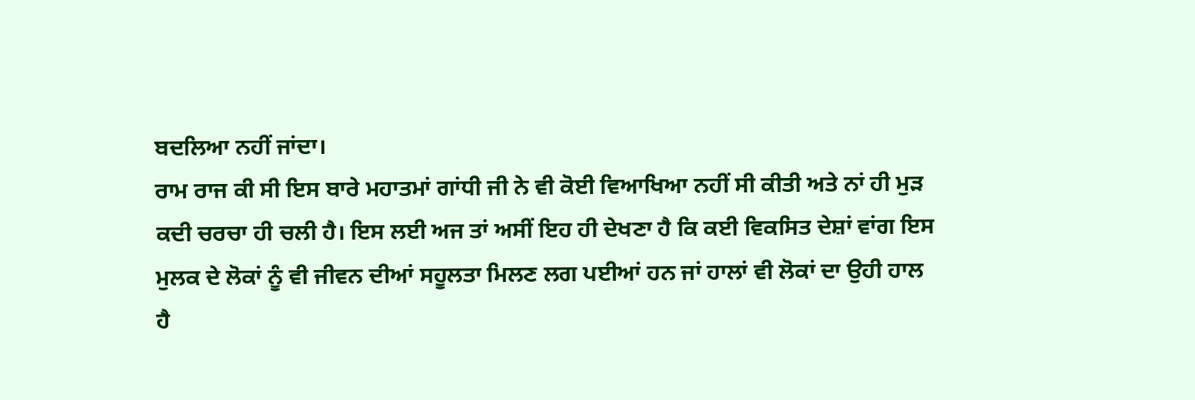ਬਦਲਿਆ ਨਹੀਂ ਜਾਂਦਾ।
ਰਾਮ ਰਾਜ ਕੀ ਸੀ ਇਸ ਬਾਰੇ ਮਹਾਤਮਾਂ ਗਾਂਧੀ ਜੀ ਨੇ ਵੀ ਕੋਈ ਵਿਆਖਿਆ ਨਹੀਂ ਸੀ ਕੀਤੀ ਅਤੇ ਨਾਂ ਹੀ ਮੁੜ ਕਦੀ ਚਰਚਾ ਹੀ ਚਲੀ ਹੈ। ਇਸ ਲਈ ਅਜ ਤਾਂ ਅਸੀਂ ਇਹ ਹੀ ਦੇਖਣਾ ਹੈ ਕਿ ਕਈ ਵਿਕਸਿਤ ਦੇਸ਼ਾਂ ਵਾਂਗ ਇਸ ਮੁਲਕ ਦੇ ਲੋਕਾਂ ਨੂੰ ਵੀ ਜੀਵਨ ਦੀਆਂ ਸਹੂਲਤਾ ਮਿਲਣ ਲਗ ਪਈਆਂ ਹਨ ਜਾਂ ਹਾਲਾਂ ਵੀ ਲੋਕਾਂ ਦਾ ਉਹੀ ਹਾਲ ਹੈ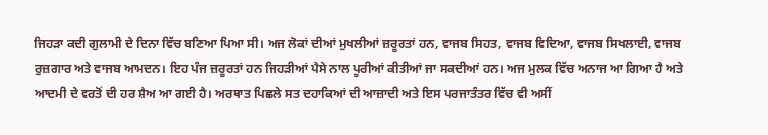ਜਿਹੜਾ ਕਦੀ ਗੁਲਾਮੀ ਦੇ ਦਿਨਾ ਵਿੱਚ ਬਣਿਆ ਪਿਆ ਸੀ। ਅਜ ਲੋਕਾਂ ਦੀਆਂ ਮੁਖਲੀਆਂ ਜ਼ਰੂਰਤਾਂ ਹਨ, ਵਾਜਬ ਸਿਹਤ, ਵਾਜਬ ਵਿਦਿਆ, ਵਾਜਬ ਸਿਖਲਾਈ, ਵਾਜਬ ਰੁਜ਼ਗਾਰ ਅਤੇ ਵਾਜਬ ਆਮਦਨ। ਇਹ ਪੰਜ ਜ਼ਰੂਰਤਾਂ ਹਨ ਜਿਹੜੀਆਂ ਪੈਸੇ ਨਾਲ ਪੂਰੀਆਂ ਕੀਤੀਆਂ ਜਾ ਸਕਦੀਆਂ ਹਨ। ਅਜ ਮੁਲਕ ਵਿੱਚ ਅਨਾਜ ਆ ਗਿਆ ਹੈ ਅਤੇ ਆਦਮੀ ਦੇ ਵਰਤੋਂ ਦੀ ਹਰ ਸ਼ੈਅ ਆ ਗਈ ਹੈ। ਅਰਥਾਤ ਪਿਛਲੇ ਸਤ ਦਹਾਕਿਆਂ ਦੀ ਆਜ਼ਾਦੀ ਅਤੇ ਇਸ ਪਰਜਾਤੰਤਰ ਵਿੱਚ ਵੀ ਅਸੀਂ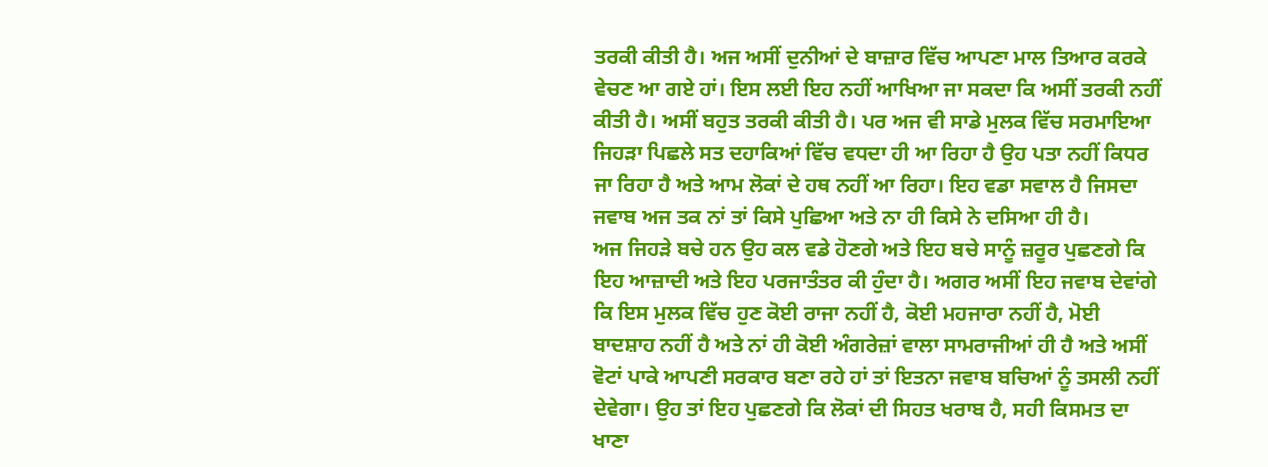ਤਰਕੀ ਕੀਤੀ ਹੈ। ਅਜ ਅਸੀਂ ਦੁਨੀਆਂ ਦੇ ਬਾਜ਼ਾਰ ਵਿੱਚ ਆਪਣਾ ਮਾਲ ਤਿਆਰ ਕਰਕੇ ਵੇਚਣ ਆ ਗਏ ਹਾਂ। ਇਸ ਲਈ ਇਹ ਨਹੀਂ ਆਖਿਆ ਜਾ ਸਕਦਾ ਕਿ ਅਸੀਂ ਤਰਕੀ ਨਹੀਂ ਕੀਤੀ ਹੈ। ਅਸੀਂ ਬਹੁਤ ਤਰਕੀ ਕੀਤੀ ਹੈ। ਪਰ ਅਜ ਵੀ ਸਾਡੇ ਮੁਲਕ ਵਿੱਚ ਸਰਮਾਇਆ ਜਿਹੜਾ ਪਿਛਲੇ ਸਤ ਦਹਾਕਿਆਂ ਵਿੱਚ ਵਧਦਾ ਹੀ ਆ ਰਿਹਾ ਹੈ ਉਹ ਪਤਾ ਨਹੀਂ ਕਿਧਰ ਜਾ ਰਿਹਾ ਹੈ ਅਤੇ ਆਮ ਲੋਕਾਂ ਦੇ ਹਥ ਨਹੀਂ ਆ ਰਿਹਾ। ਇਹ ਵਡਾ ਸਵਾਲ ਹੈ ਜਿਸਦਾ ਜਵਾਬ ਅਜ ਤਕ ਨਾਂ ਤਾਂ ਕਿਸੇ ਪੁਛਿਆ ਅਤੇ ਨਾ ਹੀ ਕਿਸੇ ਨੇ ਦਸਿਆ ਹੀ ਹੈ।
ਅਜ ਜਿਹੜੇ ਬਚੇ ਹਨ ਉਹ ਕਲ ਵਡੇ ਹੋਣਗੇ ਅਤੇ ਇਹ ਬਚੇ ਸਾਨੂੰ ਜ਼ਰੂਰ ਪੁਛਣਗੇ ਕਿ ਇਹ ਆਜ਼ਾਦੀ ਅਤੇ ਇਹ ਪਰਜਾਤੰਤਰ ਕੀ ਹੁੰਦਾ ਹੈ। ਅਗਰ ਅਸੀਂ ਇਹ ਜਵਾਬ ਦੇਵਾਂਗੇ ਕਿ ਇਸ ਮੁਲਕ ਵਿੱਚ ਹੁਣ ਕੋਈ ਰਾਜਾ ਨਹੀਂ ਹੈ, ਕੋਈ ਮਹਜਾਰਾ ਨਹੀਂ ਹੈ, ਮੋਈ ਬਾਦਸ਼ਾਹ ਨਹੀਂ ਹੈ ਅਤੇ ਨਾਂ ਹੀ ਕੋਈ ਅੰਗਰੇਜ਼ਾਂ ਵਾਲਾ ਸਾਮਰਾਜੀਆਂ ਹੀ ਹੈ ਅਤੇ ਅਸੀਂ ਵੋਟਾਂ ਪਾਕੇ ਆਪਣੀ ਸਰਕਾਰ ਬਣਾ ਰਹੇ ਹਾਂ ਤਾਂ ਇਤਨਾ ਜਵਾਬ ਬਚਿਆਂ ਨੂੰ ਤਸਲੀ ਨਹੀਂ ਦੇਵੇਗਾ। ਉਹ ਤਾਂ ਇਹ ਪੁਛਣਗੇ ਕਿ ਲੋਕਾਂ ਦੀ ਸਿਹਤ ਖਰਾਬ ਹੈ, ਸਹੀ ਕਿਸਮਤ ਦਾ ਖਾਣਾ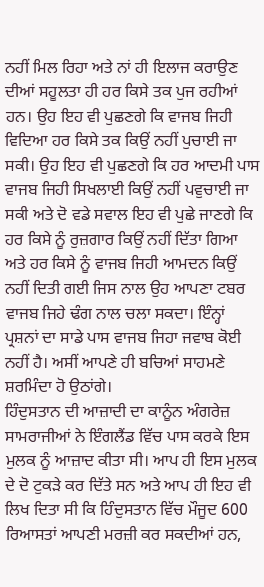ਨਹੀਂ ਮਿਲ ਰਿਹਾ ਅਤੇ ਨਾਂ ਹੀ ਇਲਾਜ ਕਰਾਉਣ ਦੀਆਂ ਸਹੂਲਤਾ ਹੀ ਹਰ ਕਿਸੇ ਤਕ ਪੁਜ ਰਹੀਆਂ ਹਨ। ਉਹ ਇਹ ਵੀ ਪੁਛਣਗੇ ਕਿ ਵਾਜਬ ਜਿਹੀ ਵਿਦਿਆ ਹਰ ਕਿਸੇ ਤਕ ਕਿਉਂ ਨਹੀਂ ਪੁਚਾਈ ਜਾ ਸਕੀ। ਉਹ ਇਹ ਵੀ ਪੁਛਣਗੇ ਕਿ ਹਰ ਆਦਮੀ ਪਾਸ ਵਾਜਬ ਜਿਹੀ ਸਿਖਲਾਈ ਕਿਉਂ ਨਹੀਂ ਪਵੁਚਾਈ ਜਾ ਸਕੀ ਅਤੇ ਦੋ ਵਡੇ ਸਵਾਲ ਇਹ ਵੀ ਪੁਛੇ ਜਾਣਗੇ ਕਿ ਹਰ ਕਿਸੇ ਨੂੰ ਰੁਜ਼ਗਾਰ ਕਿਉਂ ਨਹੀਂ ਦਿੱਤਾ ਗਿਆ ਅਤੇ ਹਰ ਕਿਸੇ ਨੂੰ ਵਾਜਬ ਜਿਹੀ ਆਮਦਨ ਕਿਉਂ ਨਹੀਂ ਦਿਤੀ ਗਈ ਜਿਸ ਨਾਲ ਉਹ ਆਪਣਾ ਟਬਰ ਵਾਜਬ ਜਿਹੇ ਢੰਗ ਨਾਲ ਚਲਾ ਸਕਦਾ। ਇੰਨ੍ਹਾਂ ਪ੍ਰਸ਼ਨਾਂ ਦਾ ਸਾਡੇ ਪਾਸ ਵਾਜਬ ਜਿਹਾ ਜਵਾਬ ਕੋਈ ਨਹੀਂ ਹੈ। ਅਸੀਂ ਆਪਣੇ ਹੀ ਬਚਿਆਂ ਸਾਹਮਣੇ ਸ਼ਰਮਿੰਦਾ ਹੋ ਉਠਾਂਗੇ।
ਹਿੰਦੁਸਤਾਨ ਦੀ ਆਜ਼ਾਦੀ ਦਾ ਕਾਨੂੰਨ ਅੰਗਰੇਜ਼ ਸਾਮਰਾਜੀਆਂ ਨੇ ਇੰਗਲੈਂਡ ਵਿੱਚ ਪਾਸ ਕਰਕੇ ਇਸ ਮੁਲਕ ਨੂੰ ਆਜ਼ਾਦ ਕੀਤਾ ਸੀ। ਆਪ ਹੀ ਇਸ ਮੁਲਕ ਦੇ ਦੋ ਟੁਕੜੇ ਕਰ ਦਿੱਤੇ ਸਨ ਅਤੇ ਆਪ ਹੀ ਇਹ ਵੀ ਲਿਖ ਦਿਤਾ ਸੀ ਕਿ ਹਿੰਦੁਸਤਾਨ ਵਿੱਚ ਮੌਜੂਦ 600 ਰਿਆਸਤਾਂ ਆਪਣੀ ਮਰਜ਼ੀ ਕਰ ਸਕਦੀਆਂ ਹਨ,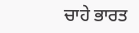ਚਾਹੇ ਭਾਰਤ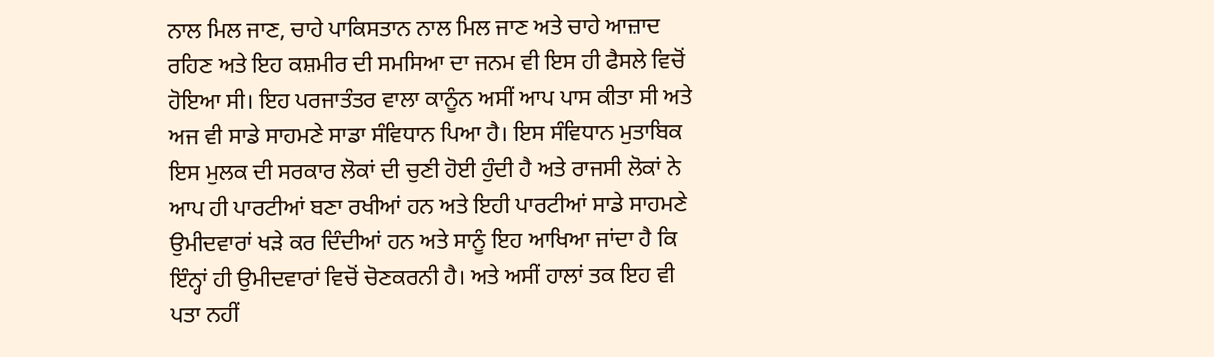ਨਾਲ ਮਿਲ ਜਾਣ, ਚਾਹੇ ਪਾਕਿਸਤਾਨ ਨਾਲ ਮਿਲ ਜਾਣ ਅਤੇ ਚਾਹੇ ਆਜ਼ਾਦ ਰਹਿਣ ਅਤੇ ਇਹ ਕਸ਼ਮੀਰ ਦੀ ਸਮਸਿਆ ਦਾ ਜਨਮ ਵੀ ਇਸ ਹੀ ਫੈਸਲੇ ਵਿਚੋਂ ਹੋਇਆ ਸੀ। ਇਹ ਪਰਜਾਤੰਤਰ ਵਾਲਾ ਕਾਨੂੰਨ ਅਸੀਂ ਆਪ ਪਾਸ ਕੀਤਾ ਸੀ ਅਤੇ ਅਜ ਵੀ ਸਾਡੇ ਸਾਹਮਣੇ ਸਾਡਾ ਸੰਵਿਧਾਨ ਪਿਆ ਹੈ। ਇਸ ਸੰਵਿਧਾਨ ਮੁਤਾਬਿਕ ਇਸ ਮੁਲਕ ਦੀ ਸਰਕਾਰ ਲੋਕਾਂ ਦੀ ਚੁਣੀ ਹੋਈ ਹੁੰਦੀ ਹੈ ਅਤੇ ਰਾਜਸੀ ਲੋਕਾਂ ਨੇ ਆਪ ਹੀ ਪਾਰਟੀਆਂ ਬਣਾ ਰਖੀਆਂ ਹਨ ਅਤੇ ਇਹੀ ਪਾਰਟੀਆਂ ਸਾਡੇ ਸਾਹਮਣੇ ਉਮੀਦਵਾਰਾਂ ਖੜੇ ਕਰ ਦਿੰਦੀਆਂ ਹਨ ਅਤੇ ਸਾਨੂੰ ਇਹ ਆਖਿਆ ਜਾਂਦਾ ਹੈ ਕਿ ਇੰਨ੍ਹਾਂ ਹੀ ਉਮੀਦਵਾਰਾਂ ਵਿਚੋਂ ਚੋਣਕਰਨੀ ਹੈ। ਅਤੇ ਅਸੀਂ ਹਾਲਾਂ ਤਕ ਇਹ ਵੀ ਪਤਾ ਨਹੀਂ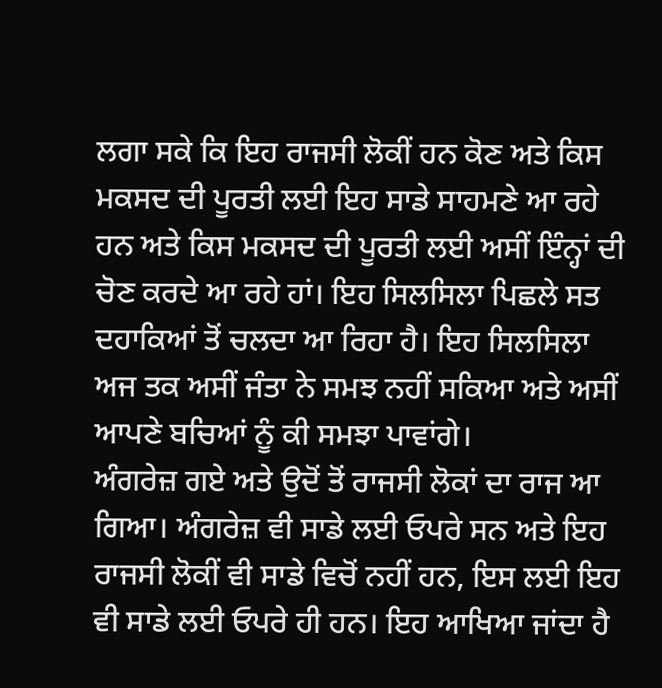ਲਗਾ ਸਕੇ ਕਿ ਇਹ ਰਾਜਸੀ ਲੋਕੀਂ ਹਨ ਕੋਣ ਅਤੇ ਕਿਸ ਮਕਸਦ ਦੀ ਪੂਰਤੀ ਲਈ ਇਹ ਸਾਡੇ ਸਾਹਮਣੇ ਆ ਰਹੇ ਹਨ ਅਤੇ ਕਿਸ ਮਕਸਦ ਦੀ ਪੂਰਤੀ ਲਈ ਅਸੀਂ ਇੰਨ੍ਹਾਂ ਦੀ ਚੋਣ ਕਰਦੇ ਆ ਰਹੇ ਹਾਂ। ਇਹ ਸਿਲਸਿਲਾ ਪਿਛਲੇ ਸਤ ਦਹਾਕਿਆਂ ਤੋਂ ਚਲਦਾ ਆ ਰਿਹਾ ਹੈ। ਇਹ ਸਿਲਸਿਲਾ ਅਜ ਤਕ ਅਸੀਂ ਜੰਤਾ ਨੇ ਸਮਝ ਨਹੀਂ ਸਕਿਆ ਅਤੇ ਅਸੀਂ ਆਪਣੇ ਬਚਿਆਂ ਨੂੰ ਕੀ ਸਮਝਾ ਪਾਵਾਂਗੇ।
ਅੰਗਰੇਜ਼ ਗਏ ਅਤੇ ਉਦੋਂ ਤੋਂ ਰਾਜਸੀ ਲੋਕਾਂ ਦਾ ਰਾਜ ਆ ਗਿਆ। ਅੰਗਰੇਜ਼ ਵੀ ਸਾਡੇ ਲਈ ਓਪਰੇ ਸਨ ਅਤੇ ਇਹ ਰਾਜਸੀ ਲੋਕੀਂ ਵੀ ਸਾਡੇ ਵਿਚੋਂ ਨਹੀਂ ਹਨ, ਇਸ ਲਈ ਇਹ ਵੀ ਸਾਡੇ ਲਈ ਓਪਰੇ ਹੀ ਹਨ। ਇਹ ਆਖਿਆ ਜਾਂਦਾ ਹੈ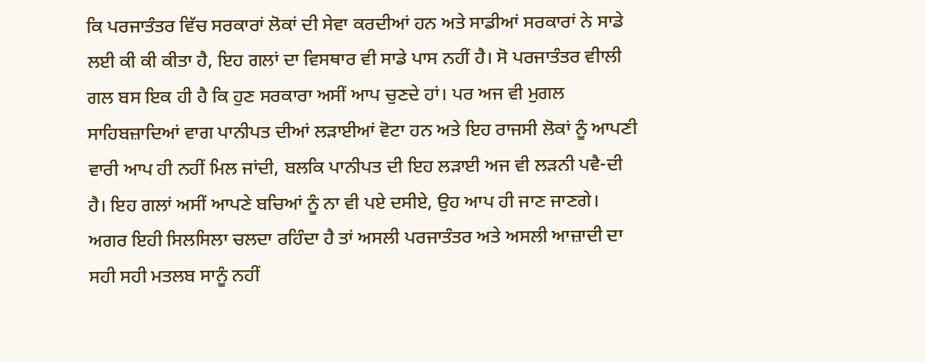ਕਿ ਪਰਜਾਤੰਤਰ ਵਿੱਚ ਸਰਕਾਰਾਂ ਲੋਕਾਂ ਦੀ ਸੇਵਾ ਕਰਦੀਆਂ ਹਨ ਅਤੇ ਸਾਡੀਆਂ ਸਰਕਾਰਾਂ ਨੇ ਸਾਡੇ ਲਈ ਕੀ ਕੀ ਕੀਤਾ ਹੈ, ਇਹ ਗਲਾਂ ਦਾ ਵਿਸਥਾਰ ਵੀ ਸਾਡੇ ਪਾਸ ਨਹੀਂ ਹੈ। ਸੋ ਪਰਜਾਤੰਤਰ ਵੀਾਲੀ ਗਲ ਬਸ ਇਕ ਹੀ ਹੈ ਕਿ ਹੁਣ ਸਰਕਾਰਾ ਅਸੀਂ ਆਪ ਚੁਣਦੇ ਹਾਂ। ਪਰ ਅਜ ਵੀ ਮੁਗਲ ਸਾਹਿਬਜ਼ਾਦਿਆਂ ਵਾਗ ਪਾਨੀਪਤ ਦੀਆਂ ਲੜਾਈਆਂ ਵੋਟਾ ਹਨ ਅਤੇ ਇਹ ਰਾਜਸੀ ਲੋਕਾਂ ਨੂੰ ਆਪਣੀ ਵਾਰੀ ਆਪ ਹੀ ਨਹੀਂ ਮਿਲ ਜਾਂਦੀ, ਬਲਕਿ ਪਾਨੀਪਤ ਦੀ ਇਹ ਲੜਾਈ ਅਜ ਵੀ ਲੜਨੀ ਪਵੈ-ਦੀ ਹੈ। ਇਹ ਗਲਾਂ ਅਸੀਂ ਆਪਣੇ ਬਚਿਆਂ ਨੂੰ ਨਾ ਵੀ ਪਏ ਦਸੀਏ, ਉਹ ਆਪ ਹੀ ਜਾਣ ਜਾਣਗੇ।
ਅਗਰ ਇਹੀ ਸਿਲਸਿਲਾ ਚਲਦਾ ਰਹਿੰਦਾ ਹੈ ਤਾਂ ਅਸਲੀ ਪਰਜਾਤੰਤਰ ਅਤੇ ਅਸਲੀ ਆਜ਼ਾਦੀ ਦਾ ਸਹੀ ਸਹੀ ਮਤਲਬ ਸਾਨੂੰ ਨਹੀਂ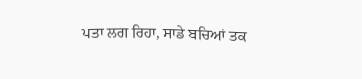ਪਤਾ ਲਗ ਰਿਹਾ, ਸਾਡੇ ਬਚਿਆਂ ਤਕ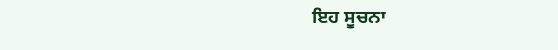ਇਹ ਸੂਚਨਾ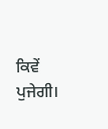ਕਿਵੇਂ ਪੁਜੇਗੀ।